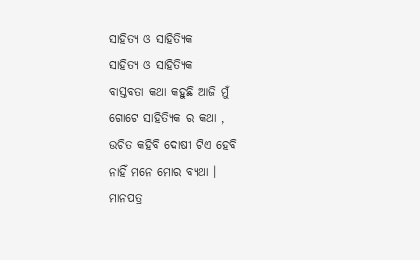ସାହିତ୍ୟ ଓ ସାହିତ୍ୟିକ
ସାହିତ୍ୟ ଓ ସାହିତ୍ୟିକ
ବାସ୍ତବତା କଥା କହୁଛି ଆଜି ମୁଁ
ଗୋଟେ ସାହିତ୍ୟିକ ର କଥା ,
ଉଚିତ କହିବି ଦୋଷୀ ଟିଏ ହେବି
ନାହିଁ ମନେ ମୋର ବ୍ୟଥା ।
ମାନପତ୍ର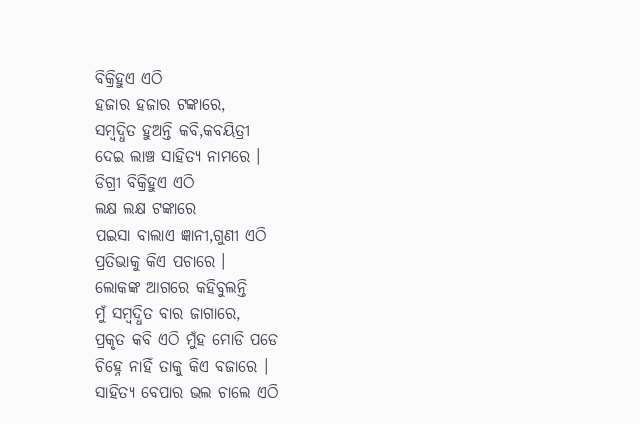ବିକ୍ରିହୁଏ ଏଠି
ହଜାର ହଜାର ଟଙ୍କାରେ,
ସମ୍ବଦ୍ଧିତ ହୁଅନ୍ତି କବି,କବୟିତ୍ରୀ
ଦେଇ ଲାଞ୍ଚ ସାହିତ୍ୟ ନାମରେ ।
ଡିଗ୍ରୀ ବିକ୍ରିହୁଏ ଏଠି
ଲକ୍ଷ ଲକ୍ଷ ଟଙ୍କାରେ
ପଇସା ବାଲାଏ ଜ୍ଞାନୀ,ଗୁଣୀ ଏଠି
ପ୍ରତିଭାକୁ କିଏ ପଚାରେ ।
ଲୋକଙ୍କ ଆଗରେ କହିବୁଲନ୍ତି
ମୁଁ ସମ୍ବଦ୍ଧିତ ବାର ଜାଗାରେ,
ପ୍ରକୃତ କବି ଏଠି ମୁଁହ ମୋଡି ପଡେ
ଚିହ୍ନେ ନାହିଁ ତାକୁ କିଏ ବଜାରେ ।
ସାହିତ୍ୟ ବେପାର ଭଲ ଚାଲେ ଏଠି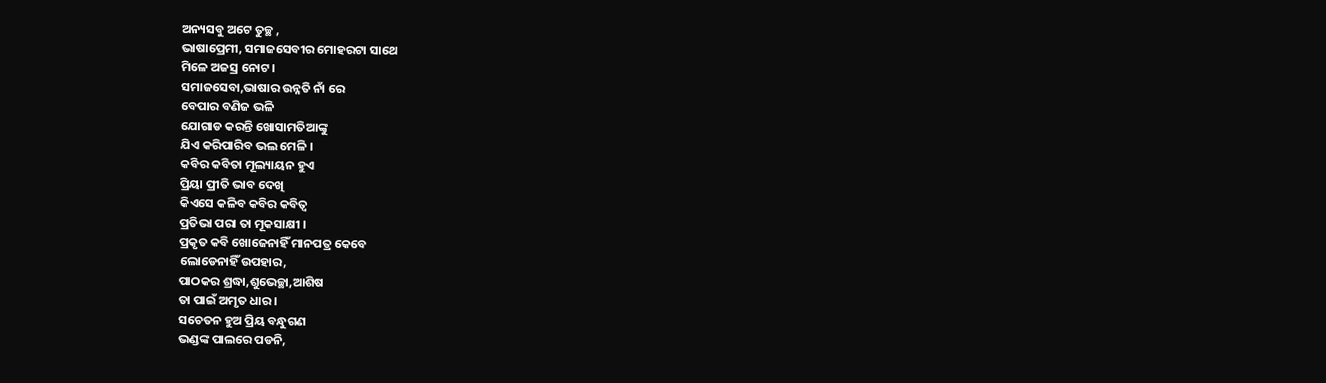ଅନ୍ୟସବୁ ଅଟେ ତୁଚ୍ଛ ,
ଭାଷାପ୍ରେମୀ, ସମାଜସେବୀର ମୋହରଟା ସାଥେ
ମିଳେ ଅଜସ୍ର ନୋଟ ।
ସମାଜସେବା,ଭାଷାର ଉନ୍ନତି ନାଁ ରେ
ବେପାର ବଣିଜ ଭଳି
ଯୋଗାଡ କରନ୍ତି ଖୋସାମତିଆଙ୍କୁ
ଯିଏ କରିପାରିବ ଭଲ ମେଳି ।
କବିର କବିତା ମୂଲ୍ୟାୟନ ହୁଏ
ପ୍ରିୟା ପ୍ରୀତି ଭାବ ଦେଖି
କିଏସେ କଳିବ କବିର କବିତ୍ବ
ପ୍ରତିଭା ପରା ତା ମୂକସାକ୍ଷୀ ।
ପ୍ରକୃତ କବି ଖୋଜେନାହିଁ ମାନପତ୍ର କେବେ
ଲୋଡେନାହିଁ ଉପହାର,
ପାଠକର ଶ୍ରଦ୍ଧା,ଶୁଭେଚ୍ଛା,ଆଶିଷ
ତା ପାଇଁ ଅମୃତ ଧାର ।
ସଚେତନ ହୁଅ ପ୍ରିୟ ବନ୍ଧୁଗଣ
ଭଣ୍ଡଙ୍କ ପାଲରେ ପଡନି,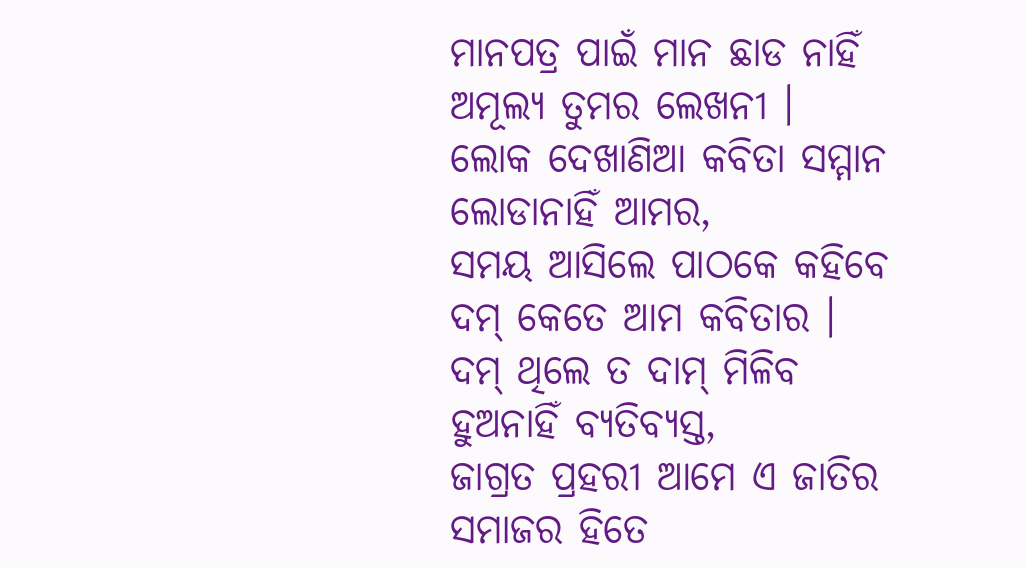ମାନପତ୍ର ପାଇଁ ମାନ ଛାଡ ନାହିଁ
ଅମୂଲ୍ୟ ତୁମର ଲେଖନୀ ।
ଲୋକ ଦେଖାଣିଆ କବିତା ସମ୍ମାନ
ଲୋଡାନାହିଁ ଆମର,
ସମୟ ଆସିଲେ ପାଠକେ କହିବେ
ଦମ୍ କେତେ ଆମ କବିତାର ।
ଦମ୍ ଥିଲେ ତ ଦାମ୍ ମିଳିବ
ହୁଅନାହିଁ ବ୍ୟତିବ୍ୟସ୍ତ,
ଜାଗ୍ରତ ପ୍ରହରୀ ଆମେ ଏ ଜାତିର
ସମାଜର ହିତେ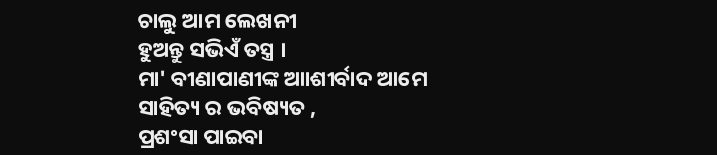ଚାଲୁ ଆମ ଲେଖନୀ
ହୁଅନ୍ତୁ ସଭିଏଁ ତସ୍ତ୍ର ।
ମା' ବୀଣାପାଣୀଙ୍କ ଆାଶୀର୍ବାଦ ଆମେ
ସାହିତ୍ୟ ର ଭବିଷ୍ୟତ ,
ପ୍ରଶଂସା ପାଇବା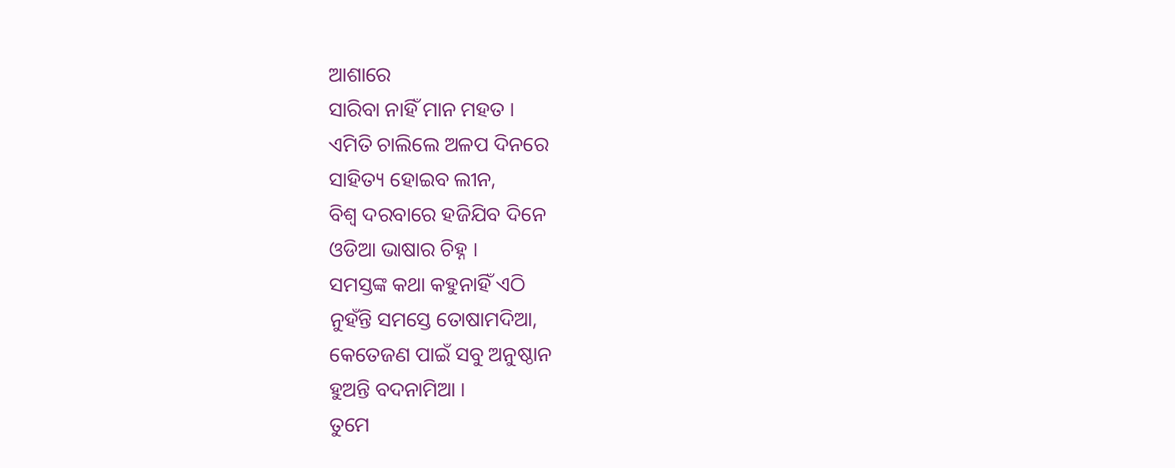ଆଶାରେ
ସାରିବା ନାହିଁ ମାନ ମହତ ।
ଏମିତି ଚାଲିଲେ ଅଳପ ଦିନରେ
ସାହିତ୍ୟ ହୋଇବ ଲୀନ,
ବିଶ୍ବ ଦରବାରେ ହଜିଯିବ ଦିନେ
ଓଡିଆ ଭାଷାର ଚିହ୍ନ ।
ସମସ୍ତଙ୍କ କଥା କହୁନାହିଁ ଏଠି
ନୁହଁନ୍ତି ସମସ୍ତେ ତୋଷାମଦିଆ,
କେତେଜଣ ପାଇଁ ସବୁ ଅନୁଷ୍ଠାନ
ହୁଅନ୍ତି ବଦନାମିଆ ।
ତୁମେ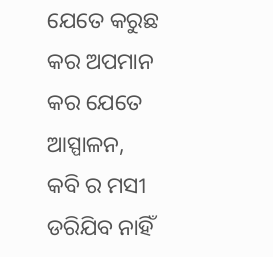ଯେତେ କରୁଛ କର ଅପମାନ
କର ଯେତେ ଆସ୍ପାଳନ,
କବି ର ମସୀ ଡରିଯିବ ନାହିଁ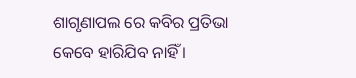ଶାଗୃଣାପଲ ରେ କବିର ପ୍ରତିଭା
କେବେ ହାରିଯିବ ନାହିଁ ।